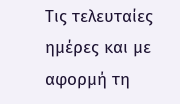Τις τελευταίες ημέρες και με αφορμή τη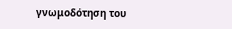γνωμοδότηση του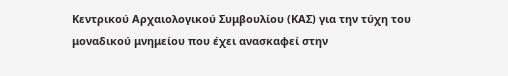Κεντρικού Αρχαιολογικού Συμβουλίου (ΚΑΣ) για την τύχη του μοναδικού μνημείου που έχει ανασκαφεί στην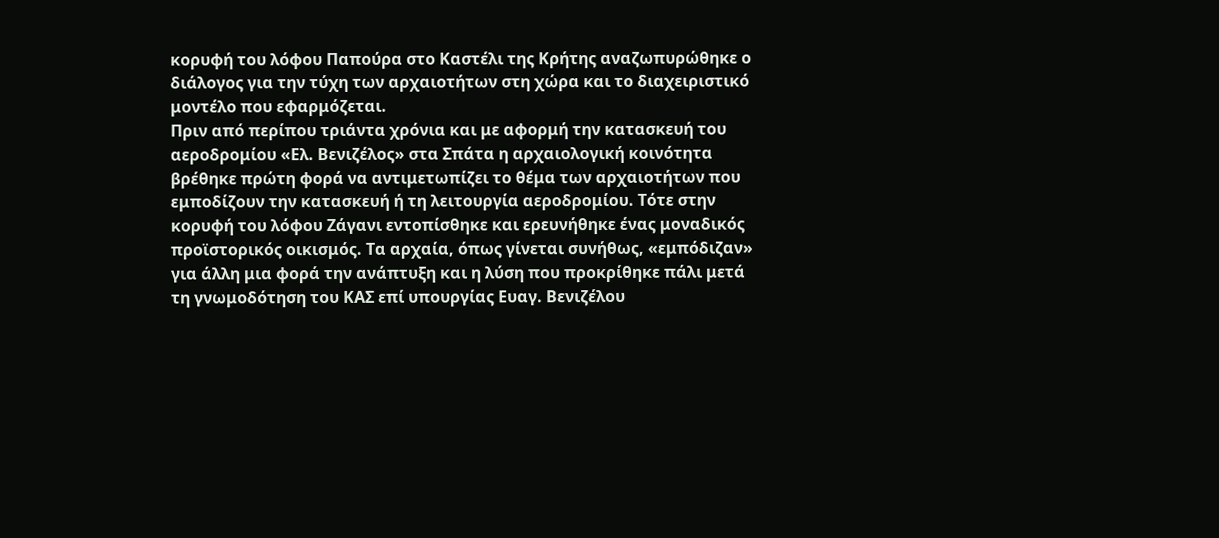κορυφή του λόφου Παπούρα στο Καστέλι της Κρήτης αναζωπυρώθηκε ο διάλογος για την τύχη των αρχαιοτήτων στη χώρα και το διαχειριστικό μοντέλο που εφαρμόζεται.
Πριν από περίπου τριάντα χρόνια και με αφορμή την κατασκευή του αεροδρομίου «Ελ. Βενιζέλος» στα Σπάτα η αρχαιολογική κοινότητα βρέθηκε πρώτη φορά να αντιμετωπίζει το θέμα των αρχαιοτήτων που εμποδίζουν την κατασκευή ή τη λειτουργία αεροδρομίου. Τότε στην κορυφή του λόφου Ζάγανι εντοπίσθηκε και ερευνήθηκε ένας μοναδικός προϊστορικός οικισμός. Τα αρχαία, όπως γίνεται συνήθως, «εμπόδιζαν» για άλλη μια φορά την ανάπτυξη και η λύση που προκρίθηκε πάλι μετά τη γνωμοδότηση του ΚΑΣ επί υπουργίας Ευαγ. Βενιζέλου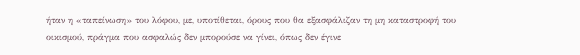ήταν η «ταπείνωση» του λόφου, με, υποτίθεται, όρους που θα εξασφάλιζαν τη μη καταστροφή του οικισμού, πράγμα που ασφαλώς δεν μπορούσε να γίνει, όπως δεν έγινε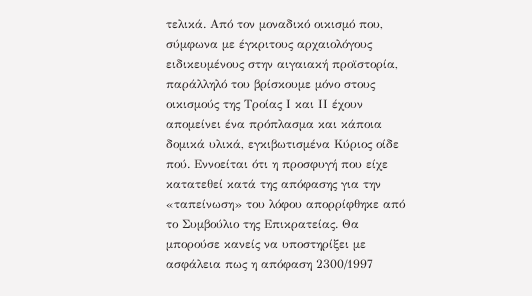τελικά. Από τον μοναδικό οικισμό που, σύμφωνα με έγκριτους αρχαιολόγους ειδικευμένους στην αιγαιακή προϊστορία, παράλληλό του βρίσκουμε μόνο στους οικισμούς της Τροίας Ι και ΙΙ έχουν απομείνει ένα πρόπλασμα και κάποια δομικά υλικά, εγκιβωτισμένα Κύριος οίδε πού. Εννοείται ότι η προσφυγή που είχε κατατεθεί κατά της απόφασης για την «ταπείνωση» του λόφου απορρίφθηκε από το Συμβούλιο της Επικρατείας. Θα μπορούσε κανείς να υποστηρίξει με ασφάλεια πως η απόφαση 2300/1997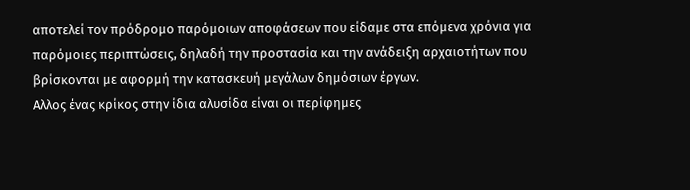αποτελεί τον πρόδρομο παρόμοιων αποφάσεων που είδαμε στα επόμενα χρόνια για παρόμοιες περιπτώσεις, δηλαδή την προστασία και την ανάδειξη αρχαιοτήτων που βρίσκονται με αφορμή την κατασκευή μεγάλων δημόσιων έργων.
Αλλος ένας κρίκος στην ίδια αλυσίδα είναι οι περίφημες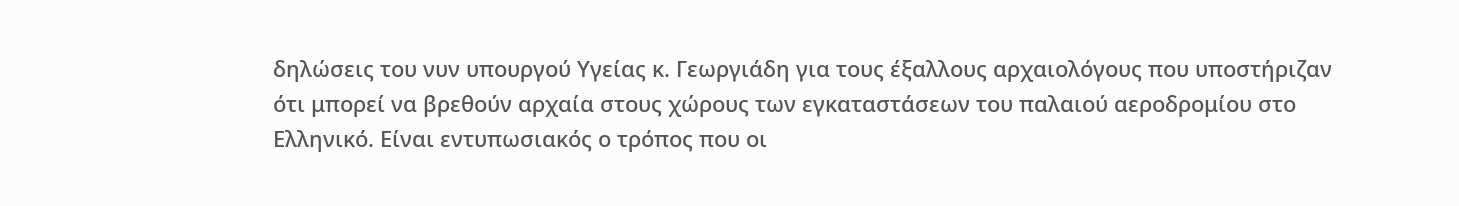δηλώσεις του νυν υπουργού Υγείας κ. Γεωργιάδη για τους έξαλλους αρχαιολόγους που υποστήριζαν ότι μπορεί να βρεθούν αρχαία στους χώρους των εγκαταστάσεων του παλαιού αεροδρομίου στο Ελληνικό. Είναι εντυπωσιακός ο τρόπος που οι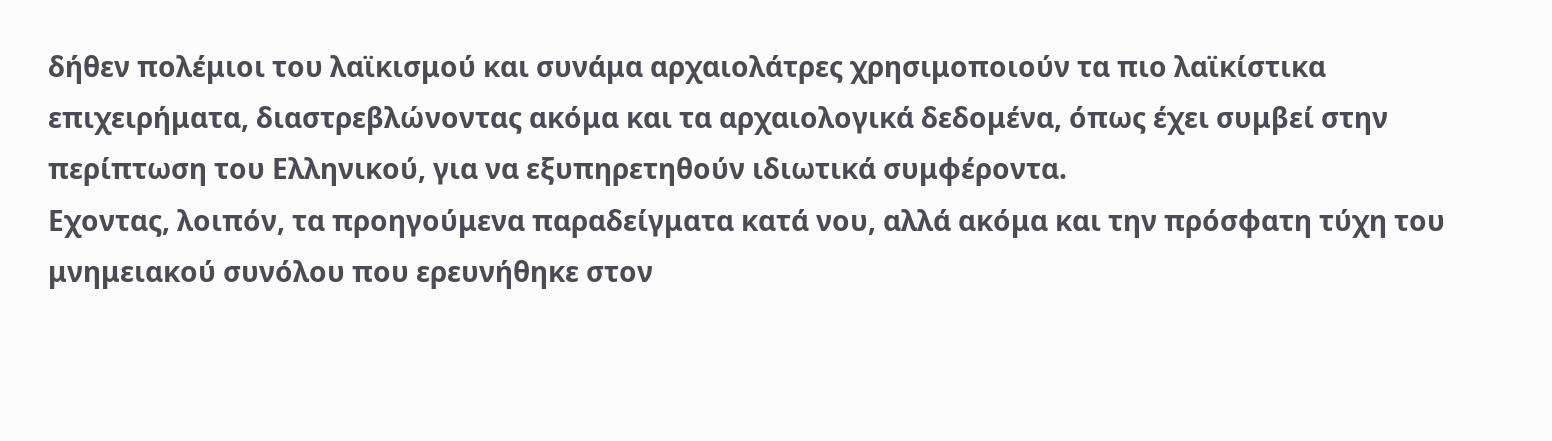δήθεν πολέμιοι του λαϊκισμού και συνάμα αρχαιολάτρες χρησιμοποιούν τα πιο λαϊκίστικα επιχειρήματα, διαστρεβλώνοντας ακόμα και τα αρχαιολογικά δεδομένα, όπως έχει συμβεί στην περίπτωση του Ελληνικού, για να εξυπηρετηθούν ιδιωτικά συμφέροντα.
Εχοντας, λοιπόν, τα προηγούμενα παραδείγματα κατά νου, αλλά ακόμα και την πρόσφατη τύχη του μνημειακού συνόλου που ερευνήθηκε στον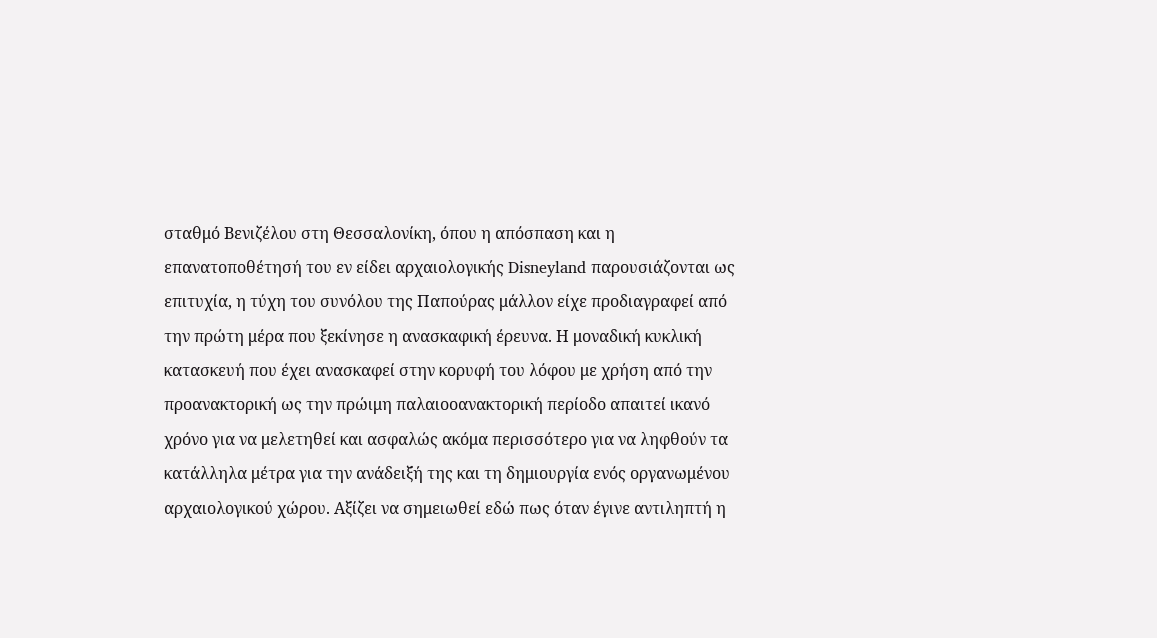σταθμό Βενιζέλου στη Θεσσαλονίκη, όπου η απόσπαση και η επανατοποθέτησή του εν είδει αρχαιολογικής Disneyland παρουσιάζονται ως επιτυχία, η τύχη του συνόλου της Παπούρας μάλλον είχε προδιαγραφεί από την πρώτη μέρα που ξεκίνησε η ανασκαφική έρευνα. Η μοναδική κυκλική κατασκευή που έχει ανασκαφεί στην κορυφή του λόφου με χρήση από την προανακτορική ως την πρώιμη παλαιοοανακτορική περίοδο απαιτεί ικανό χρόνο για να μελετηθεί και ασφαλώς ακόμα περισσότερο για να ληφθούν τα κατάλληλα μέτρα για την ανάδειξή της και τη δημιουργία ενός οργανωμένου αρχαιολογικού χώρου. Αξίζει να σημειωθεί εδώ πως όταν έγινε αντιληπτή η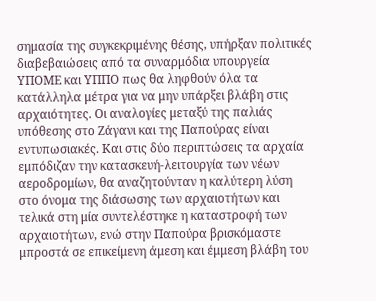σημασία της συγκεκριμένης θέσης, υπήρξαν πολιτικές διαβεβαιώσεις από τα συναρμόδια υπουργεία ΥΠΟΜΕ και ΥΠΠΟ πως θα ληφθούν όλα τα κατάλληλα μέτρα για να μην υπάρξει βλάβη στις αρχαιότητες. Οι αναλογίες μεταξύ της παλιάς υπόθεσης στο Ζάγανι και της Παπούρας είναι εντυπωσιακές. Και στις δύο περιπτώσεις τα αρχαία εμπόδιζαν την κατασκευή-λειτουργία των νέων αεροδρομίων, θα αναζητούνταν η καλύτερη λύση στο όνομα της διάσωσης των αρχαιοτήτων και τελικά στη μία συντελέστηκε η καταστροφή των αρχαιοτήτων, ενώ στην Παπούρα βρισκόμαστε μπροστά σε επικείμενη άμεση και έμμεση βλάβη του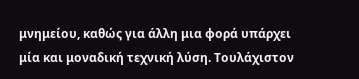μνημείου, καθώς για άλλη μια φορά υπάρχει μία και μοναδική τεχνική λύση. Τουλάχιστον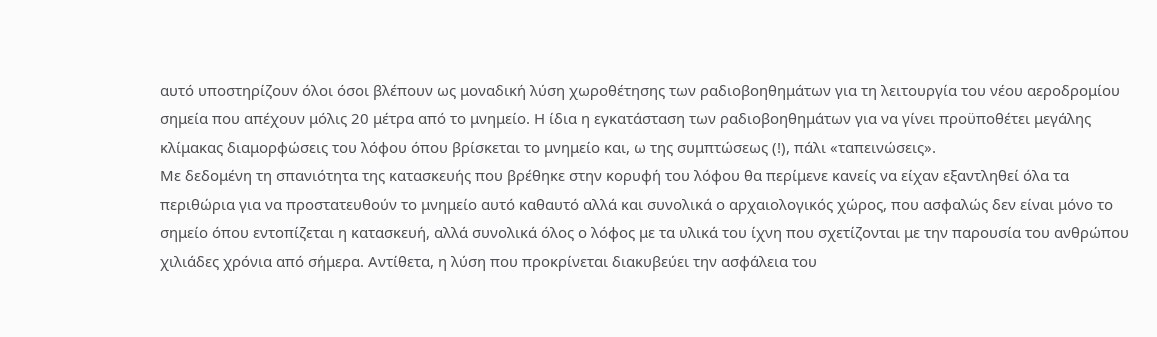αυτό υποστηρίζουν όλοι όσοι βλέπουν ως μοναδική λύση χωροθέτησης των ραδιοβοηθημάτων για τη λειτουργία του νέου αεροδρομίου σημεία που απέχουν μόλις 20 μέτρα από το μνημείο. Η ίδια η εγκατάσταση των ραδιοβοηθημάτων για να γίνει προϋποθέτει μεγάλης κλίμακας διαμορφώσεις του λόφου όπου βρίσκεται το μνημείο και, ω της συμπτώσεως (!), πάλι «ταπεινώσεις».
Με δεδομένη τη σπανιότητα της κατασκευής που βρέθηκε στην κορυφή του λόφου θα περίμενε κανείς να είχαν εξαντληθεί όλα τα περιθώρια για να προστατευθούν το μνημείο αυτό καθαυτό αλλά και συνολικά ο αρχαιολογικός χώρος, που ασφαλώς δεν είναι μόνο το σημείο όπου εντοπίζεται η κατασκευή, αλλά συνολικά όλος ο λόφος με τα υλικά του ίχνη που σχετίζονται με την παρουσία του ανθρώπου χιλιάδες χρόνια από σήμερα. Αντίθετα, η λύση που προκρίνεται διακυβεύει την ασφάλεια του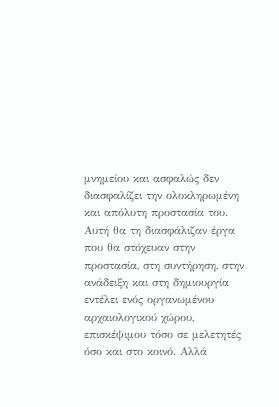μνημείου και ασφαλώς δεν διασφαλίζει την ολοκληρωμένη και απόλυτη προστασία του. Αυτή θα τη διασφάλιζαν έργα που θα στόχευαν στην προστασία, στη συντήρηση, στην ανάδειξη και στη δημιουργία εντέλει ενός οργανωμένου αρχαιολογικού χώρου, επισκέψιμου τόσο σε μελετητές όσο και στο κοινό. Αλλά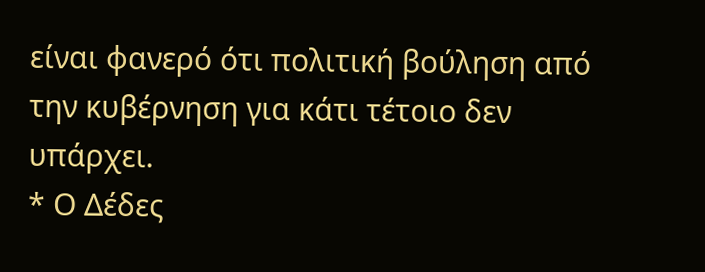είναι φανερό ότι πολιτική βούληση από την κυβέρνηση για κάτι τέτοιο δεν υπάρχει.
* Ο Δέδες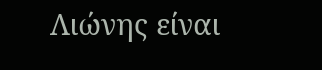Λιώνης είναι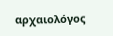αρχαιολόγος